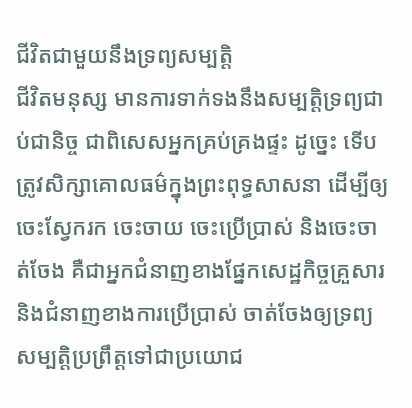ជីវិតជាមួយនឹងទ្រព្យសម្បត្តិ
ជីវិតមនុស្ស មានការទាក់ទងនឹងសម្បត្តិទ្រព្យជាប់ជានិច្ច ជាពិសេសអ្នកគ្រប់គ្រងផ្ទះ ដូច្នេះ ទើបត្រូវសិក្សាគោលធម៌ក្នុងព្រះពុទ្ធសាសនា ដើម្បីឲ្យចេះស្វែករក ចេះចាយ ចេះប្រើប្រាស់ និងចេះចាត់ចែង គឺជាអ្នកជំនាញខាងផ្នែកសេដ្ឋកិច្ចគ្រួសារ និងជំនាញខាងការប្រើប្រាស់ ចាត់ចែងឲ្យទ្រព្យសម្បត្តិប្រព្រឹត្តទៅជាប្រយោជ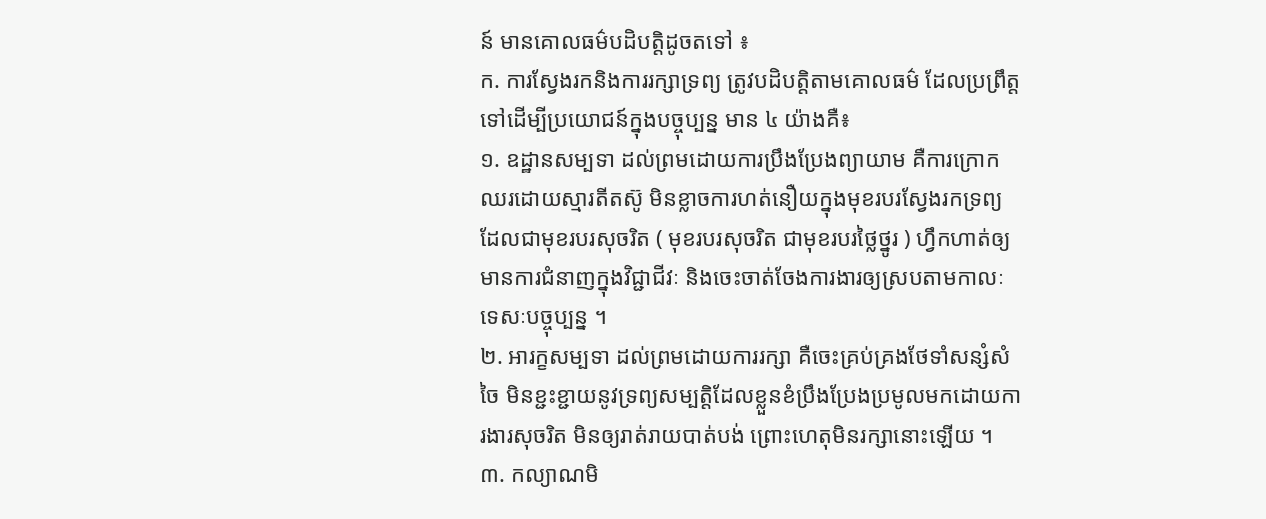ន៍ មានគោលធម៌បដិបត្តិដូចតទៅ ៖
ក. ការស្វែងរកនិងការរក្សាទ្រព្យ ត្រូវបដិបត្តិតាមគោលធម៌ ដែលប្រព្រឹត្តទៅដើម្បីប្រយោជន៍ក្នុងបច្ចុប្បន្ន មាន ៤ យ៉ាងគឺ៖
១. ឧដ្ឋានសម្បទា ដល់ព្រមដោយការប្រឹងប្រែងព្យាយាម គឺការក្រោកឈរដោយស្មារតីតស៊ូ មិនខ្លាចការហត់នឿយក្នុងមុខរបរស្វែងរកទ្រព្យ ដែលជាមុខរបរសុចរិត ( មុខរបរសុចរិត ជាមុខរបរថ្លៃថ្នូរ ) ហ្វឹកហាត់ឲ្យមានការជំនាញក្នុងវិជ្ជាជីវៈ និងចេះចាត់ចែងការងារឲ្យស្របតាមកាលៈទេសៈបច្ចុប្បន្ន ។
២. អារក្ខសម្បទា ដល់ព្រមដោយការរក្សា គឺចេះគ្រប់គ្រងថែទាំសន្សំសំចៃ មិនខ្ជះខ្ជាយនូវទ្រព្យសម្បត្តិដែលខ្លួនខំប្រឹងប្រែងប្រមូលមកដោយការងារសុចរិត មិនឲ្យរាត់រាយបាត់បង់ ព្រោះហេតុមិនរក្សានោះឡើយ ។
៣. កល្យាណមិ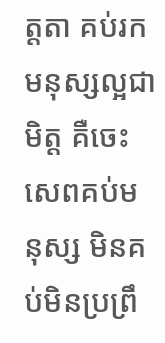ត្តតា គប់រកមនុស្សល្អជាមិត្ត គឺចេះសេពគប់មនុស្ស មិនគប់មិនប្រព្រឹ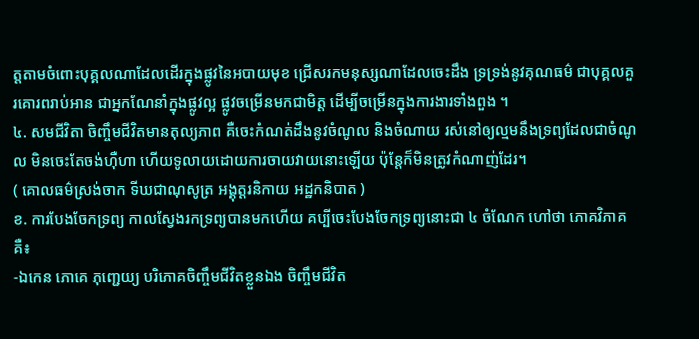ត្តតាមចំពោះបុគ្គលណាដែលដើរក្នុងផ្លូវនៃអបាយមុខ ជ្រើសរកមនុស្សណាដែលចេះដឹង ទ្រទ្រង់នូវគុណធម៌ ជាបុគ្គលគួរគោរពរាប់អាន ជាអ្នកណែនាំក្នុងផ្លូវល្អ ផ្លូវចម្រើនមកជាមិត្ត ដើម្បីចម្រើនក្នុងការងារទាំងពួង ។
៤. សមជីវិតា ចិញ្ចឹមជីវិតមានតុល្យភាព គឺចេះកំណត់ដឹងនូវចំណូល និងចំណាយ រស់នៅឲ្យល្មមនឹងទ្រព្យដែលជាចំណូល មិនចេះតែចង់ហ៊ឺហា ហើយទូលាយដោយការចាយវាយនោះឡើយ ប៉ុន្តែក៏មិនត្រូវកំណាញ់ដែរ។
( គោលធម៌ស្រង់ចាក ទីឃជាណុសូត្រ អង្គុត្តរនិកាយ អដ្ឋកនិបាត )
ខ. ការបែងចែកទ្រព្យ កាលស្វែងរកទ្រព្យបានមកហើយ គប្បីចេះបែងចែកទ្រព្យនោះជា ៤ ចំណែក ហៅថា ភោគវិភាគ គឺ៖
-ឯកេន ភោគេ ភុញ្ជេយ្យ បរិភោគចិញ្ចឹមជីវិតខ្លួនឯង ចិញ្ចឹមជីវិត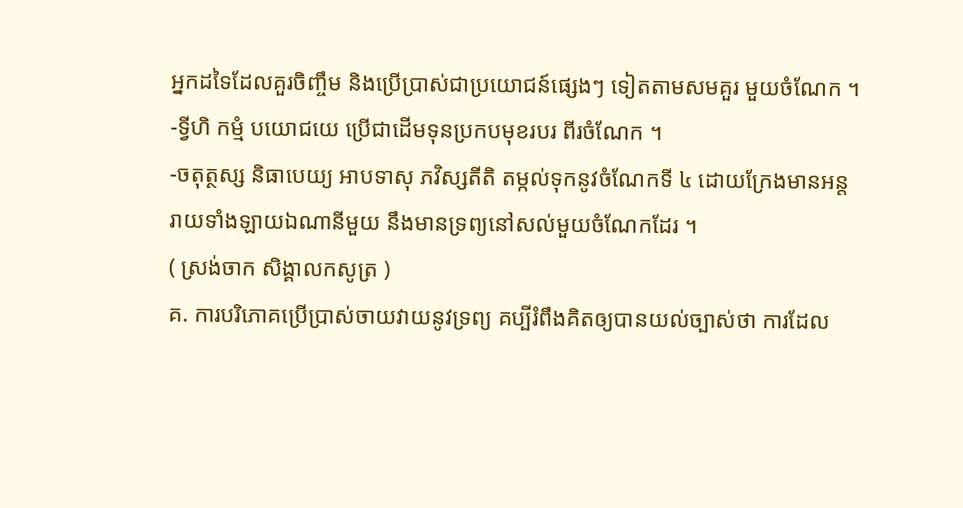អ្នកដទៃដែលគួរចិញ្ចឹម និងប្រើប្រាស់ជាប្រយោជន៍ផ្សេងៗ ទៀតតាមសមគួរ មួយចំណែក ។
-ទ្វីហិ កម្មំ បយោជយេ ប្រើជាដើមទុនប្រកបមុខរបរ ពីរចំណែក ។
-ចតុត្ថស្ស និធាបេយ្យ អាបទាសុ ភវិស្សតីតិ តម្កល់ទុកនូវចំណែកទី ៤ ដោយក្រែងមានអន្តរាយទាំងឡាយឯណានីមួយ នឹងមានទ្រព្យនៅសល់មួយចំណែកដែរ ។
( ស្រង់ចាក សិង្គាលកសូត្រ )
គ. ការបរិភោគប្រើប្រាស់ចាយវាយនូវទ្រព្យ គប្បីរំពឹងគិតឲ្យបានយល់ច្បាស់ថា ការដែល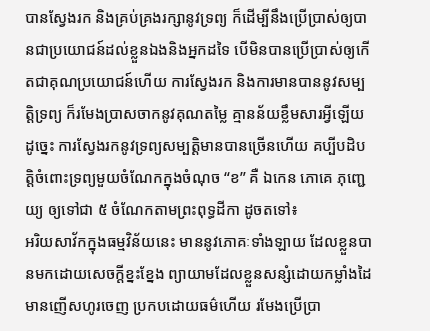បានស្វែងរក និងគ្រប់គ្រងរក្សានូវទ្រព្យ ក៏ដើម្បីនឹងប្រើប្រាស់ឲ្យបានជាប្រយោជន៍ដល់ខ្លួនឯងនិងអ្នកដទៃ បើមិនបានប្រើប្រាស់ឲ្យកើតជាគុណប្រយោជន៍ហើយ ការស្វែងរក និងការមានបាននូវសម្បត្តិទ្រព្យ ក៏រមែងប្រាសចាកនូវគុណតម្លៃ គ្មានន័យខ្លឹមសារអ្វីឡើយ ដូច្នេះ ការស្វែងរកនូវទ្រព្យសម្បត្តិមានបានច្រើនហើយ គប្បីបដិបត្តិចំពោះទ្រព្យមួយចំណែកក្នុងចំណុច “ខ” គឺ ឯកេន ភោគេ ភុញ្ជេយ្យ ឲ្យទៅជា ៥ ចំណែកតាមព្រះពុទ្ធដីកា ដូចតទៅ៖
អរិយសាវ័កក្នុងធម្មវិន័យនេះ មាននូវភោគៈទាំងឡាយ ដែលខ្លួនបានមកដោយសេចក្តីខ្នះខ្នែង ព្យាយាមដែលខ្លួនសន្សំដោយកម្លាំងដៃ មានញើសហូរចេញ ប្រកបដោយធម៌ហើយ រមែងប្រើប្រា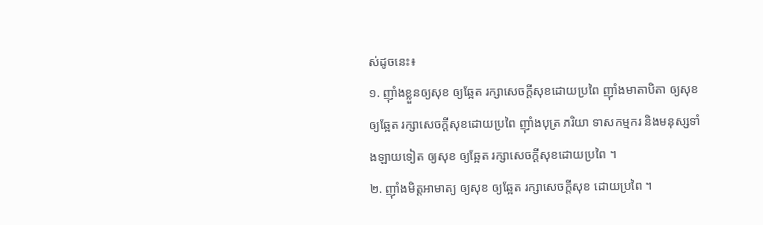ស់ដូចនេះ៖
១. ញ៉ាំងខ្លួនឲ្យសុខ ឲ្យឆ្អែត រក្សាសេចក្តីសុខដោយប្រពៃ ញ៉ាំងមាតាបិតា ឲ្យសុខ ឲ្យឆ្អែត រក្សាសេចក្តីសុខដោយប្រពៃ ញ៉ាំងបុត្រ ភរិយា ទាសកម្មករ និងមនុស្សទាំងឡាយទៀត ឲ្យសុខ ឲ្យឆ្អែត រក្សាសេចក្តីសុខដោយប្រពៃ ។
២. ញ៉ាំងមិត្តអាមាត្យ ឲ្យសុខ ឲ្យឆ្អែត រក្សាសេចក្តីសុខ ដោយប្រពៃ ។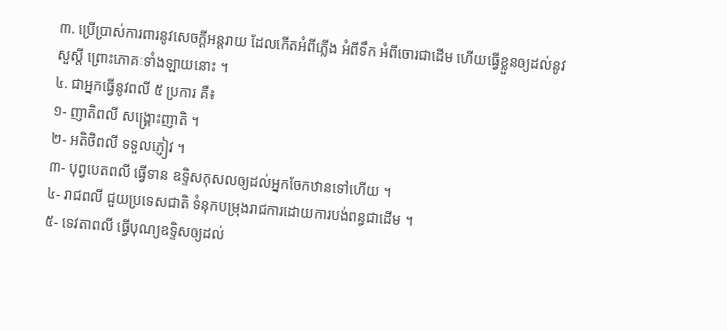៣. ប្រើប្រាស់ការពារនូវសេចក្តីអន្តរាយ ដែលកើតអំពីភ្លើង អំពីទឹក អំពីចោរជាដើម ហើយធ្វើខ្លួនឲ្យដល់នូវសួស្តី ព្រោះភោគៈទាំងឡាយនោះ ។
៤. ជាអ្នកធ្វើនូវពលី ៥ ប្រការ គឺ៖
១- ញាតិពលី សង្គ្រោះញាតិ ។
២- អតិថិពលី ទទួលភ្ញៀវ ។
៣- បុព្វបេតពលី ធ្វើទាន ឧទ្ទិសកុសលឲ្យដល់អ្នកចែកឋានទៅហើយ ។
៤- រាជពលី ជួយប្រទេសជាតិ ទំនុកបម្រុងរាជការដោយការបង់ពន្ធជាដើម ។
៥- ទេវតាពលី ធ្វើបុណ្យឧទ្ទិសឲ្យដល់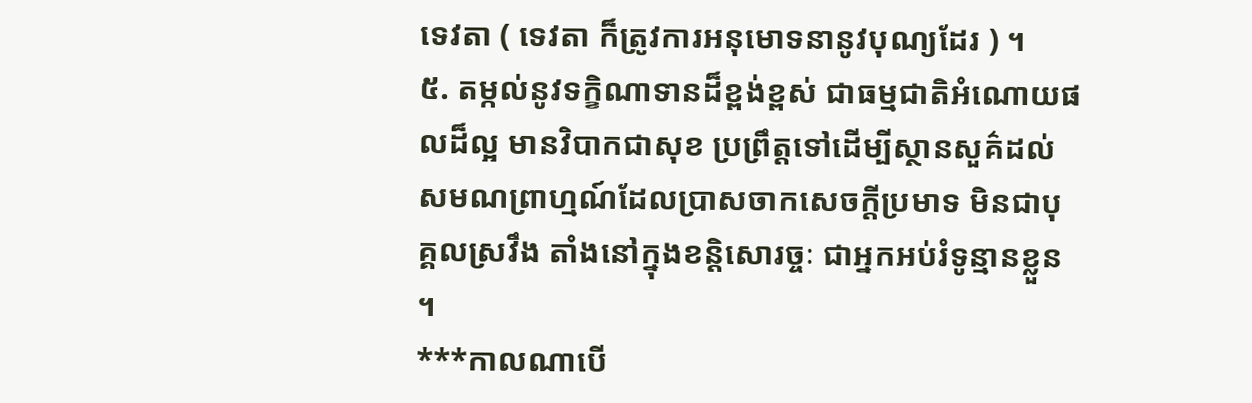ទេវតា ( ទេវតា ក៏ត្រូវការអនុមោទនានូវបុណ្យដែរ ) ។
៥. តម្កល់នូវទក្ខិណាទានដ៏ខ្ពង់ខ្ពស់ ជាធម្មជាតិអំណោយផលដ៏ល្អ មានវិបាកជាសុខ ប្រព្រឹត្តទៅដើម្បីស្ថានសួគ៌ដល់សមណព្រាហ្មណ៍ដែលប្រាសចាកសេចក្តីប្រមាទ មិនជាបុគ្គលស្រវឹង តាំងនៅក្នុងខន្តិសោរច្ចៈ ជាអ្នកអប់រំទូន្មានខ្លួន ។
***កាលណាបើ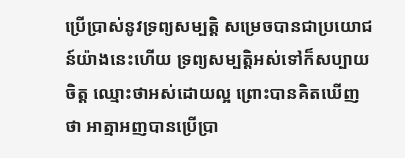ប្រើប្រាស់នូវទ្រព្យសម្បត្តិ សម្រេចបានជាប្រយោជន៍យ៉ាងនេះហើយ ទ្រព្យសម្បត្តិអស់ទៅក៏សប្បាយចិត្ត ឈ្មោះថាអស់ដោយល្អ ព្រោះបានគិតឃើញថា អាត្មាអញបានប្រើប្រា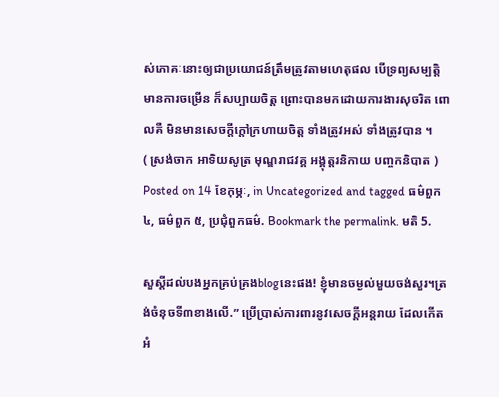ស់ភោគៈនោះឲ្យជាប្រយោជន៍ត្រឹមត្រូវតាមហេតុផល បើទ្រព្យសម្បត្តិមានការចម្រើន ក៏សប្បាយចិត្ត ព្រោះបានមកដោយការងារសុចរិត ពោលគឺ មិនមានសេចក្តីក្តៅក្រហាយចិត្ត ទាំងត្រូវអស់ ទាំងត្រូវបាន ។
( ស្រង់ចាក អាទិយសូត្រ មុណ្ឌរាជវគ្គ អង្គុត្តរនិកាយ បញ្ចកនិបាត )
Posted on 14 ខែកុម្ភៈ, in Uncategorized and tagged ធម៌ពួក ៤, ធម៌ពួក ៥, ប្រជុំពួកធម៌. Bookmark the permalink. មតិ 5.

សួស្ដីដល់បងអ្នកគ្រប់គ្រងblogនេះផង! ខ្ញុំមានចម្ងល់មួយចង់សួរ។ត្រង់ចំនុចទី៣ខាងលើ.” ប្រើប្រាស់ការពារនូវសេចក្តីអន្តរាយ ដែលកើតអំ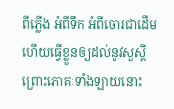ពីភ្លើង អំពីទឹក អំពីចោរជាដើម ហើយធ្វើខ្លួនឲ្យដល់នូវសួស្តី ព្រោះភោគៈទាំងឡាយនោះ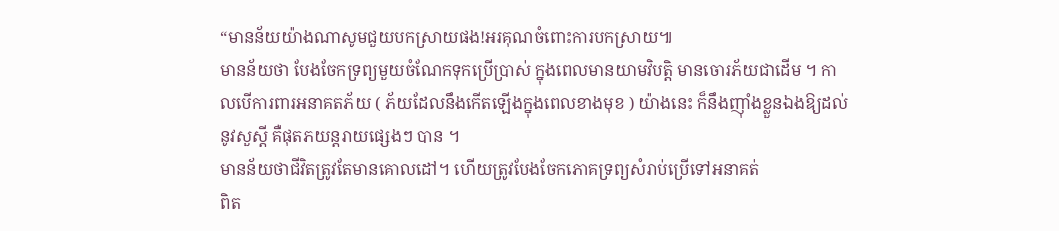“មានន័យយ៉ាងណាសូមជួយបកស្រាយផង!អរគុណចំពោះការបកស្រាយ៕
មានន័យថា បែងចែកទ្រព្យមួយចំណែកទុកប្រើប្រាស់ ក្នុងពេលមានយាមវិបត្តិ មានចោរភ័យជាដើម ។ កាលបើការពារអនាគតភ័យ ( ភ័យដែលនឹងកើតឡើងក្នុងពេលខាងមុខ ) យ៉ាងនេះ ក៏នឹងញ៉ាំងខ្លួនឯងឱ្យដល់នូវសួស្ដី គឺផុតភយន្តរាយផ្សេងៗ បាន ។
មានន័យថាជីវិតត្រូវតែមានគោលដៅ។ ហើយត្រូវបែងចែកភោគទ្រព្យសំរាប់ប្រើទៅអនាគត់
ពិត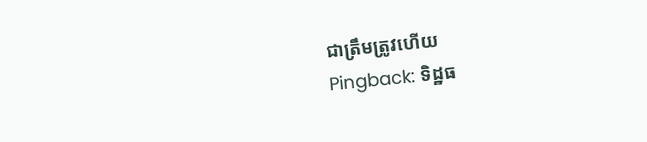ជាត្រឹមត្រូវហើយ
Pingback: ទិដ្ឋធ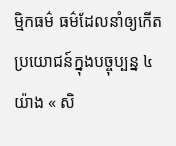ម្មិកធម៌ ធម៌ដែលនាំឲ្យកើតប្រយោជន៍ក្នុងបច្ចុប្បន្ន ៤ យ៉ាង « សិ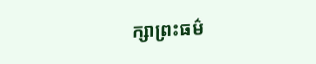ក្សាព្រះធម៌